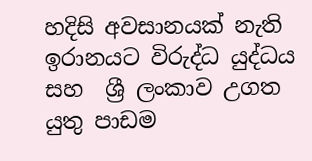හදිසි අවසානයක් නැති  ඉරානයට විරුද්ධ යුද්ධය  සහ  ශ්‍රී ලංකාව උගත යුතු පාඩම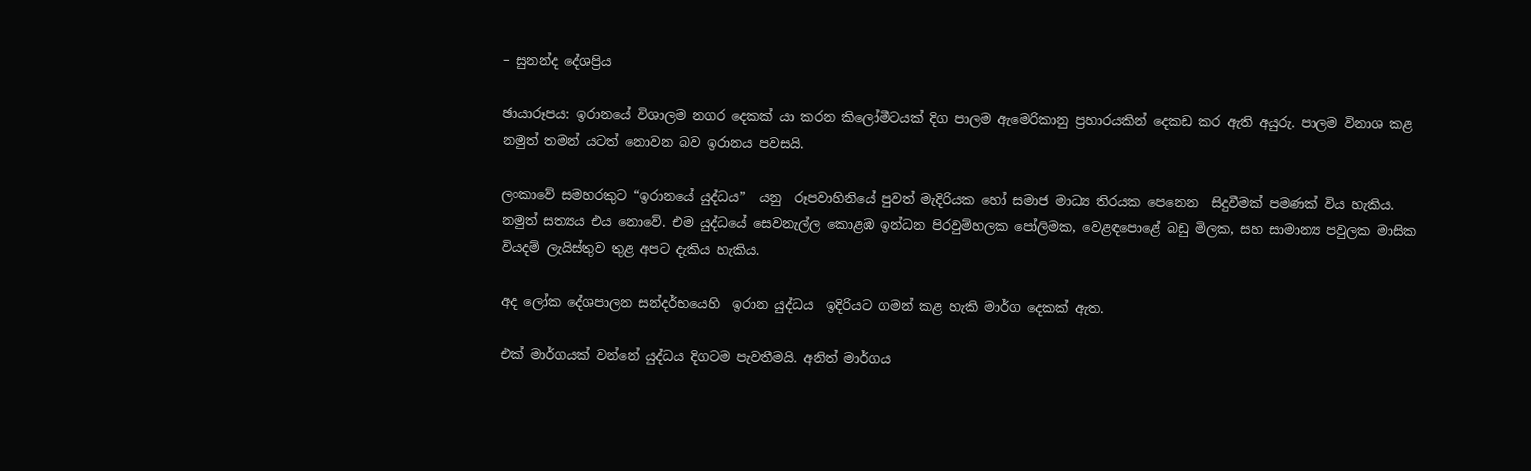– සුනන්ද දේශප්‍රිය

ඡායාරූපය: ඉරානයේ විශාලම නගර දෙකක් යා කරන කිලෝමීටයක් දිග පාලම ඇමෙරිකානු ප්‍රහාරයකින් දෙකඩ කර ඇති අයුරු. පාලම විනාශ කළ නමුත් තමන් යටත් නොවන බව ඉරානය පවසයි.

ලංකාවේ සමහරකුට “ඉරානයේ යුද්ධය”  යනු  රූපවාහිනියේ පුවත් මැදිරියක හෝ සමාජ මාධ්‍ය තිරයක පෙනෙන  සිදුවීමක් පමණක් විය හැකිය. නමුත් සත්‍යය එය නොවේ. එම යුද්ධයේ සෙවනැල්ල කොළඹ ඉන්ධන පිරවුම්හලක පෝලිමක, වෙළඳපොළේ බඩු මිලක, සහ සාමාන්‍ය පවුලක මාසික වියදම් ලැයිස්තුව තුළ අපට දැකිය හැකිය.

අද ලෝක දේශපාලන සන්දර්භයෙහි  ඉරාන යුද්ධය  ඉදිරියට ගමන් කළ හැකි මාර්ග දෙකක් ඇත.

එක් මාර්ගයක් වන්නේ යුද්ධය දිගටම පැවතීමයි. අනිත් මාර්ගය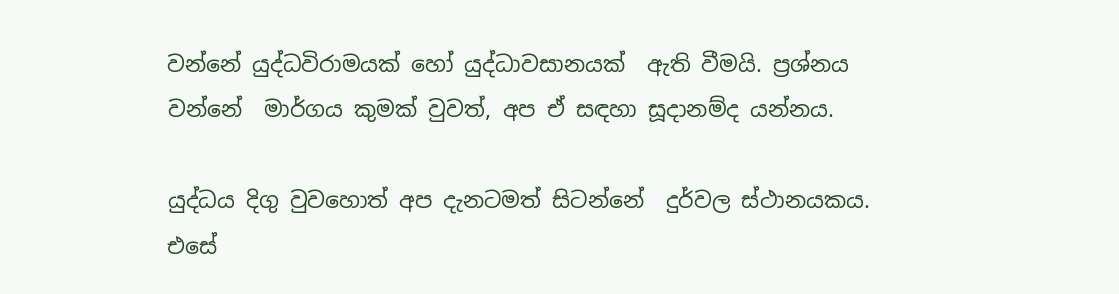වන්නේ යුද්ධවිරාමයක් හෝ යුද්ධාවසානයක්  ඇති වීමයි. ප්‍රශ්නය වන්නේ  මාර්ගය කුමක් වුවත්, අප ඒ සඳහා සූදානම්ද යන්නය.

යුද්ධය දිගු වුවහොත් අප දැනටමත් සිටන්නේ  දුර්වල ස්ථානයකය. එසේ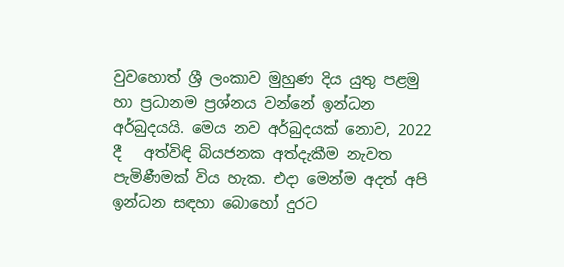වුවහොත් ශ්‍රී ලංකාව මුහුණ දිය යුතු පළමු හා ප්‍රධානම ප්‍රශ්නය වන්නේ ඉන්ධන අර්බුදයයි. මෙය නව අර්බුදයක් නොව, 2022 දී   අත්විඳි බියජනක අත්දැකීම නැවත පැමිණීමක් විය හැක. එදා මෙන්ම අදත් අපි ඉන්ධන සඳහා බොහෝ දුරට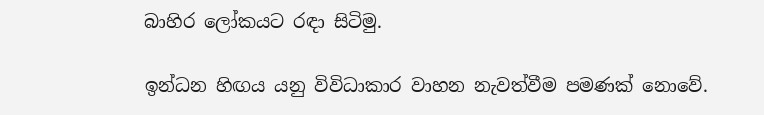බාහිර ලෝකයට රඳා සිටිමු.

ඉන්ධන හිඟය යනු විවිධාකාර වාහන නැවත්වීම පමණක් නොවේ.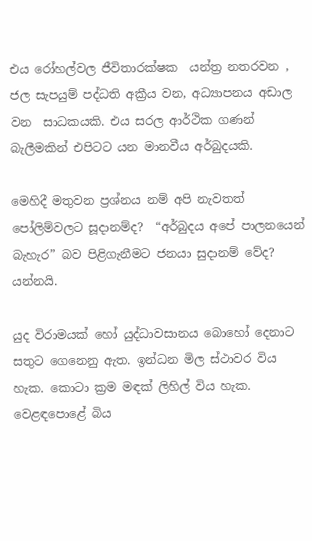එය රෝහල්වල ජීවිතාරක්ෂක  යන්ත්‍ර නතරවන , ජල සැපයුම් පද්ධති අක්‍රීය වන, අධ්‍යාපනය අඩාල වන  සාධකයකි. එය සරල ආර්ථික ගණන් බැලීමකින් එපිටට යන මානවීය අර්බුදයකි.

මෙහිදී මතුවන ප්‍රශ්නය නම් අපි නැවතත් පෝලිම්වලට සූදානම්ද?  “අර්බුදය අපේ පාලනයෙන් බැහැර” බව පිළිගැනීමට ජනයා සුදානම් වේද? යන්නයි.

යුද විරාමයක් හෝ යුද්ධාවසානය බොහෝ දෙනාට සතුට ගෙනෙනු ඇත. ඉන්ධන මිල ස්ථාවර විය හැක. කොටා ක්‍රම මඳක් ලිහිල් විය හැක. වෙළඳපොළේ බිය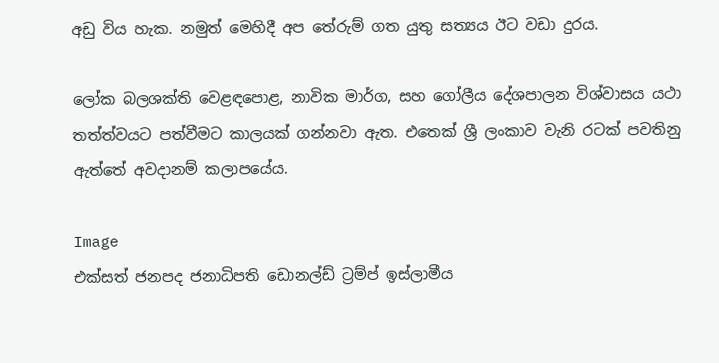අඩු විය හැක. නමුත් මෙහිදී අප තේරුම් ගත යුතු සත්‍යය ඊට වඩා දුරය.

ලෝක බලශක්ති වෙළඳපොළ, නාවික මාර්ග, සහ ගෝලීය දේශපාලන විශ්වාසය යථා තත්ත්වයට පත්වීමට කාලයක් ගන්නවා ඇත. එතෙක් ශ්‍රී ලංකාව වැනි රටක් පවතිනු ඇත්තේ අවදානම් කලාපයේය.

Image
එක්සත් ජනපද ජනාධිපති ඩොනල්ඩ් ට්‍රම්ප් ඉස්ලාමීය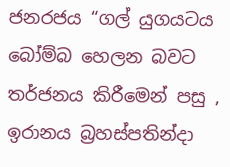ජනරජය “ගල් යුගයටය බෝම්බ හෙලන බවට තර්ජනය කිරීමෙන් පසු , ඉරානය බ්‍රහස්පතින්දා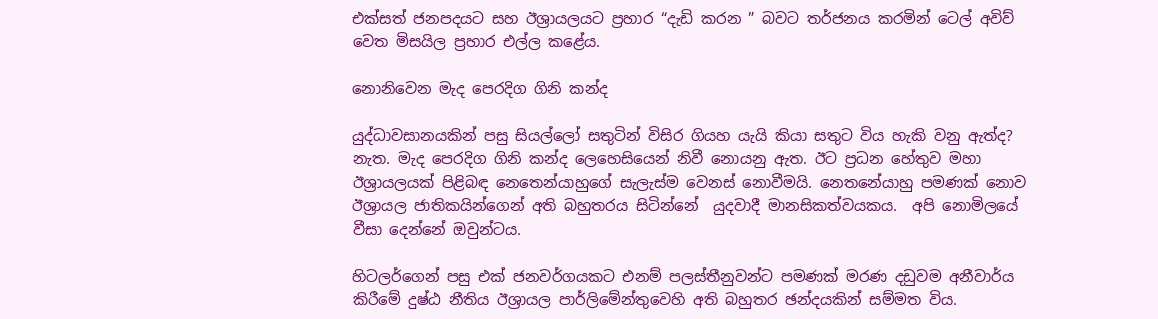එක්සත් ජනපදයට සහ ඊශ්‍රායලයට ප්‍රහාර “දැඩි කරන ” බවට තර්ජනය කරමින් ටෙල් අවිව් වෙත මිසයිල ප්‍රහාර එල්ල කළේය.

නොනිවෙන මැද පෙරදිග ගිනි කන්ද

යුද්ධාවසානයකින් පසු සියල්ලෝ සතුටින් විසිර ගියහ යැයි කියා සතුට විය හැකි වනු ඇත්ද?  නැත. මැද පෙරදිග ගිනි කන්ද ලෙහෙසියෙන් නිවී නොයනු ඇත. ඊට ප්‍රධන හේතුව මහා ඊශ්‍රායලයක් පිළිබඳ නෙතෙන්යාහුගේ සැලැස්ම වෙනස් නොවීමයි. නෙතනේයාහු පමණක් නොව ඊශ්‍රායල ජාතිකයින්ගෙන් අති බහුතරය සිටින්නේ  යුදවාදී මානසිකත්වයකය.  අපි නොමිලයේ වීසා දෙන්නේ ඔවුන්ටය.

හිටලර්ගෙන් පසු එක් ජනවර්ගයකට එනම් පලස්තීනුවන්ට පමණක් මරණ දඩුවම අනීවාර්ය කිරීමේ දුෂ්ඨ නීතිය ඊශ්‍රායල පාර්ලිමේන්තුවෙහි අති බහුතර ඡන්දයකින් සම්මත විය.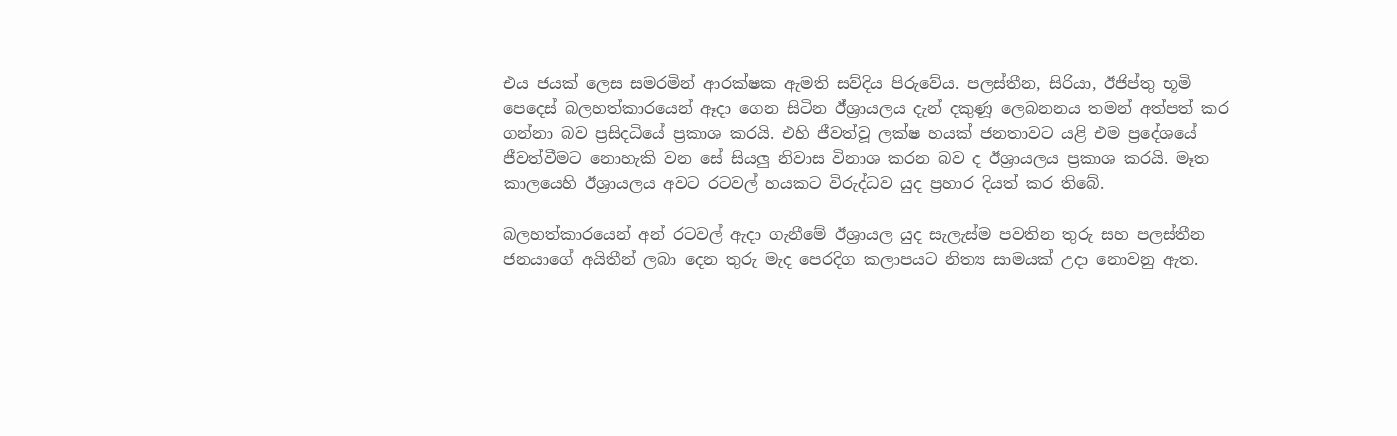එය ජයක් ලෙස සමරමින් ආරක්ෂක ඇමති සව්දිය පිරුවේය. පලස්තීන, සිරියා, ඊජිප්තු භූමි පෙදෙස් බලහත්කාරයෙන් ඈදා ගෙන සිටින ඊ්ශ්‍රායලය දැන් දකුණූ ලෙබනනය තමන් අත්පත් කර ගන්නා බව ප්‍රසිදධියේ ප්‍රකාශ කරයි. එහි ජීවත්වූ ලක්ෂ හයක් ජනතාවට යළි එම ප්‍රදේශයේ ජීවත්වීමට නොහැකි වන සේ සියලු නිවාස විනාශ කරන බව ද ඊශ්‍රායලය ප්‍රකාශ කරයි. මෑත කාලයෙහි ඊශ්‍රායලය අවට රටවල් හයකට විරුද්ධව යුද ප්‍රහාර දියත් කර තිබේ.

බලහත්කාරයෙන් අන් රටවල් ඇදා ගැනීමේ ඊශ්‍රායල යුද සැලැස්ම පවතින තුරු සහ පලස්තීන ජනයාගේ අයිතීන් ලබා දෙන තුරු මැද පෙරදිග කලාපයට නිත්‍ය සාමයක් උදා නොවනු ඇත.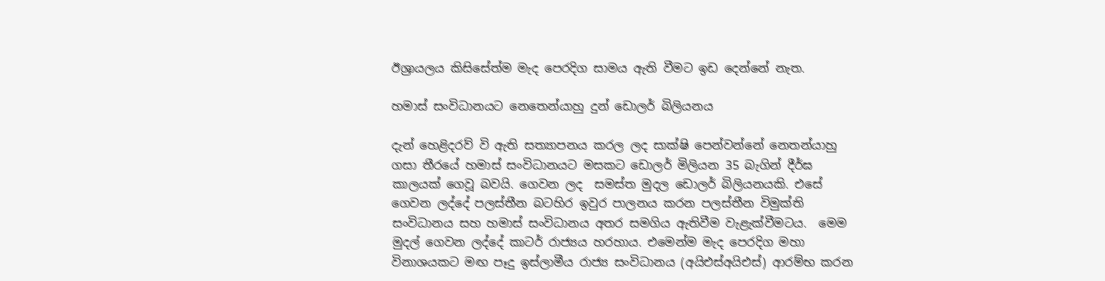ඊශ්‍රායලය කිසිසේත්ම මැද පෙරදිග සාමය ඇති වීමට ඉඩ දෙන්නේ නැත.

හමාස් සංවිධානයට නෙතෙන්යාහු දුන් ඩොලර් බිලියනය

දැන් හෙළිදරව් වි ඇති සත්‍යාපනය කරල ලද සාක්ෂි පෙන්වන්නේ නෙතන්යාහු ගසා තීරයේ හමාස් සංවිධානයට මසකට ඩොලර් මිලියන 35 බැගින් දීර්ඝ කාලයක් ගෙවූ බවයි. ගෙවන ලද  සමස්ත මුදල ඩොලර් බිලියනයකි. එසේ ගෙවන ලද්දේ පලස්තීන බටහිර ඉවුර පාලනය කරන පලස්තීන විමුක්ති සංවිධානය සහ හමාස් සංවිධානය අතර සමගිය ඇතිවීම වැළැක්වීමටය.  මෙම මුදල් ගෙවන ලද්දේ කාටර් රාජ්‍යය හරහාය. එමෙන්ම මැද පෙරදිග මහා විනාශයකට මඟ පෑදු ඉස්ලාමීය රාජ්‍ය සංවිධානය (අයිඑස්අයිඑස්) ආරම්භ කරන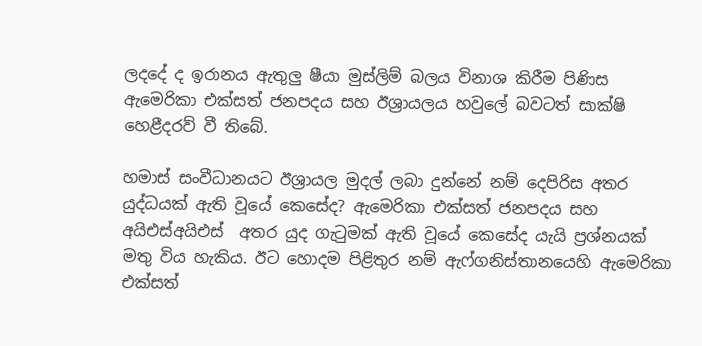ලදදේ ද ඉරානය ඇතුලු ෂීයා මුස්ලිම් බලය විනාශ කිරීම පිණිස ඇමෙරිකා එක්සත් ජනපදය සහ ඊශ්‍රායලය හවුලේ බවටත් සාක්ෂි හෙළීදරව් වී තිබේ.

හමාස් සංවීධානයට ඊශ්‍රායල මුදල් ලබා දුන්නේ නම් දෙපිරිස අතර යුද්ධයක් ඇති වූයේ කෙසේද? ඇමෙරිකා එක්සත් ජනපදය සහ අයිඑස්අයිඑස්  අතර යුද ගැටුමක් ඇති වූයේ කෙසේද යැයි ප්‍රශ්නයක් මතු විය හැකිය. ඊට හොදම පිළිතුර නම් ඇෆ්ගනිස්තානයෙහි ඇමෙරිකා එක්සත්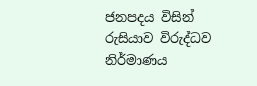ජනපදය විසින් රුසියාව විරුද්ධව නිර්මාණය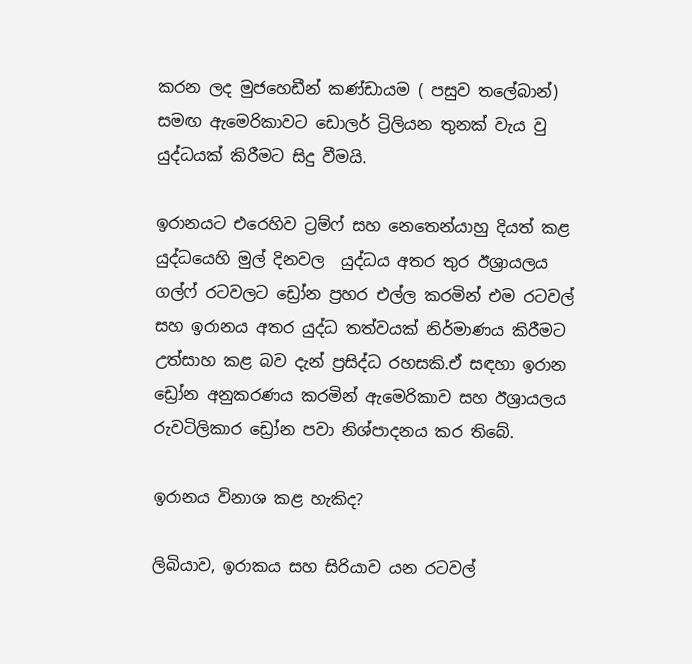කරන ලද මුජහෙඩීන් කණ්ඩායම ( පසුව තලේබාන්) සමඟ ඇමෙරිකාවට ඩොලර් ට්‍රිලියන තුනක් වැය වු  යුද්ධයක් කිරීමට සිදු වීමයි.

ඉරානයට එරෙහිව ට්‍රම්ෆ් සහ නෙතෙන්යාහු දියත් කළ යුද්ධයෙහි මුල් දිනවල  යුද්ධය අතර තුර ඊශ්‍රායලය ගල්ෆ් රටවලට ඩ්‍රෝන ප්‍රහර එල්ල කරමින් එම රටවල් සහ ඉරානය අතර යුද්ධ තත්වයක් නිර්මාණය කිරීමට උත්සාහ කළ බව දැන් ප්‍රසිද්ධ රහසකි.ඒ සඳහා ඉරාන ඩ්‍රෝන අනුකරණය කරමින් ඇමෙරිකාව සහ ඊශ්‍රායලය රුවටිලිකාර ඩ්‍රෝන පවා නිශ්පාදනය කර තිබේ.

ඉරානය විනාශ කළ හැකිද?

ලිබියාව, ඉරාකය සහ සිරියාව යන රටවල්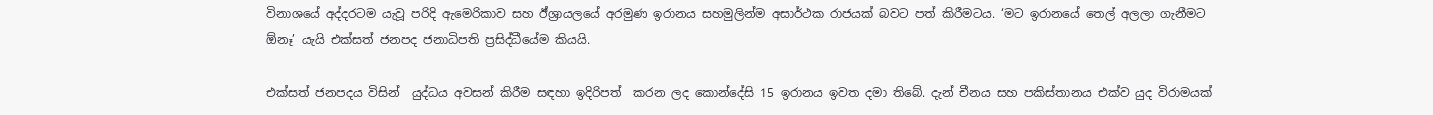විනාශයේ අද්දරටම යැවූ පරිදි ඇමෙරිකාව සහ ඊ්‍ශ්‍රායලයේ අරමුණ ඉරානය සහමුලින්ම අසාර්ථක රාජයක් බවට පත් කිරීමටය. ‘මට ඉරානයේ තෙල් අලලා ගැනීමට ඕනෑ’ යැයි එක්සත් ජනපද ජනාධිපති ප්‍රසිද්ධීයේම කියයි.

එක්සත් ජනපදය විසින්  යුද්ධය අවසන් කිරීම සඳහා ඉදිරිපත්  කරන ලද කොන්දේසි 15 ඉරානය ඉවත දමා තිබේ. දැන් චීනය සහ පකිස්තානය එක්ව යුද විරාමයක්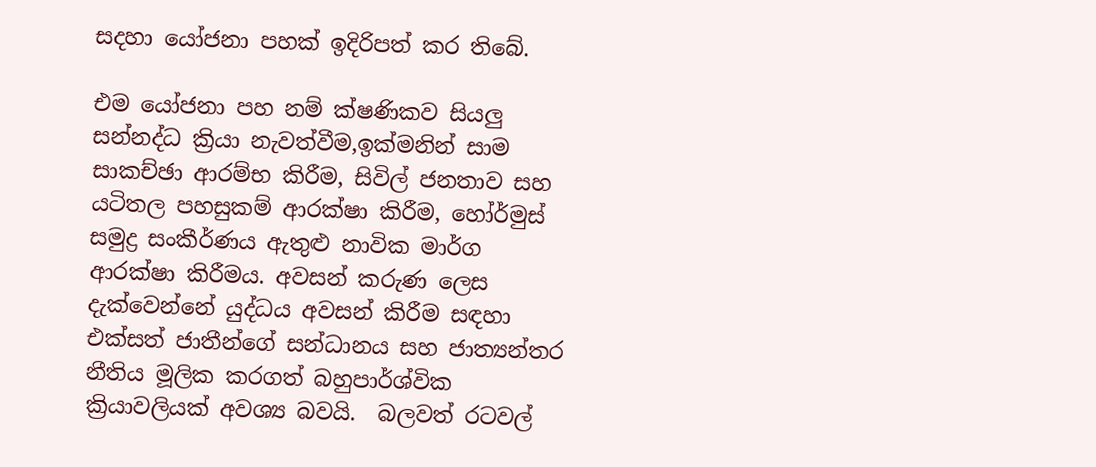සදහා යෝජනා පහක් ඉදිරිපත් කර තිබේ.

එම යෝජනා පහ නම් ක්ෂණිකව සියලු සන්නද්ධ ක්‍රියා නැවත්වීම,ඉක්මනින් සාම සාකච්ඡා ආරම්භ කිරීම, සිවිල් ජනතාව සහ යටිතල පහසුකම් ආරක්ෂා කිරීම, හෝර්මුස් සමුද්‍ර සංකීර්ණය ඇතුළු නාවික මාර්ග ආරක්ෂා කිරීමය. අවසන් කරුණ ලෙස දැක්වෙන්නේ යුද්ධය අවසන් කිරීම සඳහා එක්සත් ජාතීන්ගේ සන්ධානය සහ ජාත්‍යන්තර නීතිය මූලික කරගත් බහුපාර්ශ්වික ක්‍රියාවලියක් අවශ්‍ය බවයි.  බලවත් රටවල්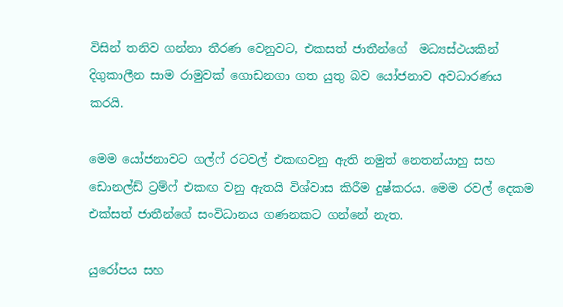විසින් තනිව ගන්නා තීරණ වෙනුවට, එකසත් ජාතීන්ගේ  මධ්‍යස්ථයකින් දිගුකාලීන සාම රාමුවක් ගොඩනගා ගත යුතු බව යෝජනාව අවධාරණය කරයි.

මෙම යෝජනාවට ගල්ෆ් රටවල් එකඟවනු ඇති නමුත් නෙතන්යාහු සහ ඩොනල්ඩ් ට්‍රම්ෆ් එකඟ වනු ඇතයි විශ්වාස කිරීම දුෂ්කරය. මෙම රවල් දෙකම එක්සත් ජාතීන්ගේ සංවිධානය ගණනකට ගන්නේ නැත.

යුරෝපය සහ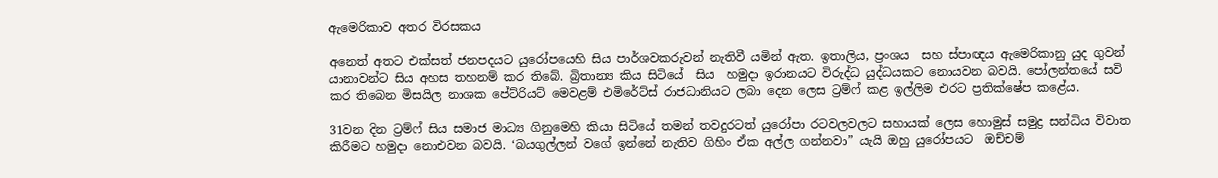ඇමෙරිකාව අතර විරසකය

අනෙත් අතට එක්සත් ජනපදයට යුරෝපයෙහි සිය පාර්ශවකරුවන් නැතිවී යමින් ඇත. ඉතාලිය, ප්‍රංශය  සහ ස්පාඥය ඇමෙරිකානු යුද ගුවන් යානාවන්ට සිය අහස තහනම් කර තිබේ. බ්‍රිතාන්‍ය කිය සිටියේ  සිය  හමුදා ඉරානයට විරුද්ධ යුද්ධයකට නොයවන බවයි. පෝලන්තයේ සවි කර තිබෙන මිසයිල නාශක පේට්රියට් මෙවළම් එමිරේට්ස් රාජධානියට ලබා දෙන ලෙස ට්‍රම්ෆ් කළ ඉල්ලිම එරට ප්‍රතික්ෂේප කළේය.

31වන දින ට්‍රම්ෆ් සිය සමාජ මාධ්‍ය ගිනුමෙහි කියා සිටියේ තමන් තවදුරටත් යුරෝපා රටවලවලට සහායක් ලෙස හොමුස් සමුද්‍ර සන්ධිය විවාත කිරීමට හමුදා නොඑවන බවයි. ‘බයගුල්ලන් වගේ ඉන්නේ නැතිව ගිහිං ඒක අල්ල ගන්නවා” යැයි ඔහු යුරෝපයට  ඔච්චම්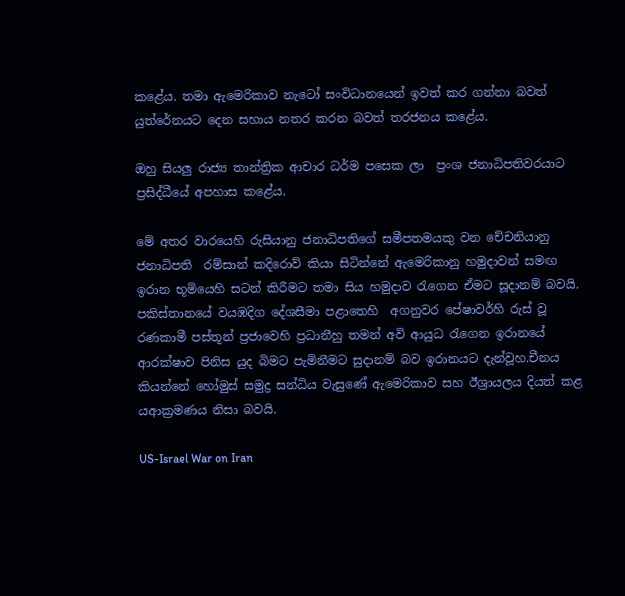කළේය. තමා ඇමෙරිකාව නැටෝ සංවිධානයෙන් ඉවත් කර ගන්නා බවත් යුත්රේනයට දෙන සහාය නතර කරන බවත් තරජනය කළේය.

ඔහු සියලු රාජ්‍ය තාන්ත්‍රික ආචාර ධර්ම පසෙක ලා  ප්‍රංශ ජනාධිපතිවරයාට ප්‍රසිද්ධීයේ අපහාස කළේය.

මේ අතර වාරයෙහි රුසියානු ජනාධිපතිගේ සමීපතමයකු වන චේචනියානු ජනාධිපති  රම්සාන් කදිරොව් කියා සිටින්නේ ඇමෙරිකානු හමුදාවන් සමඟ ඉරාන භූමියෙහි සටන් කිරීමට තමා සිය හමුදාව රැගෙන ඒමට සූදානම් බවයි. පකිස්තානයේ වයඹදිග දේශසීමා පළාතෙහි  අගනුවර පේෂාවර්හි රුස් වූ රණකාමී පස්තූන් ප්‍රජාවෙහි ප්‍රධානීහු තමන් අවි ආයුධ රැගෙන ඉරානයේ ආරක්ෂාව පිනිස යුද බිමට පැමිනීමට සුදානම් බව ඉරානයට දැන්වූහ.චීනය කියන්නේ හෝමුස් සමුද්‍ර සන්ධිය වැසුණේ ඇමෙරිකාව සහ ඊශ්‍රායලය දියත් කළ යආක්‍රමණය නිසා බවයි.

US-Israel War on Iran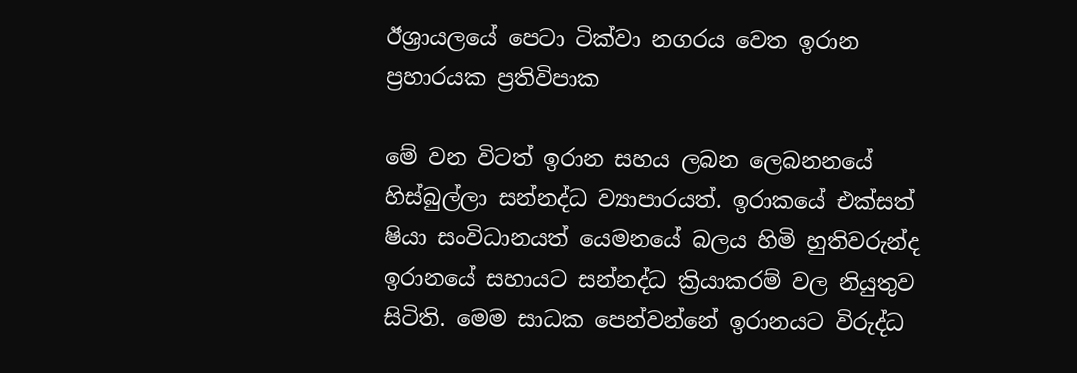ඊශ්‍රායලයේ පෙටා ටික්වා නගරය වෙත ඉරාන ප්‍රහාරයක ප්‍රතිවිපාක

මේ වන විටත් ඉරාන සහය ලබන ලෙබනනයේ හිස්බුල්ලා සන්නද්ධ ව්‍යාපාරයත්. ඉරාකයේ එක්සත් ෂියා සංවිධානයත් යෙමනයේ බලය හිමි හුතිවරුන්ද ඉරානයේ සහායට සන්නද්ධ ක්‍රියාකරම් වල නියුතුව සිටිති. මෙම සාධක පෙන්වන්නේ ඉරානයට විරුද්ධ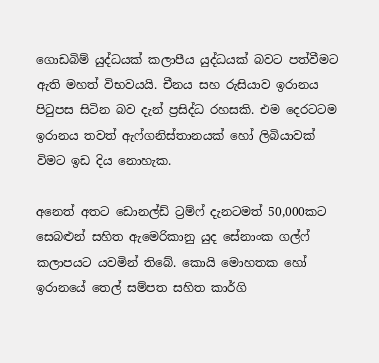ගොඩබිම් යුද්ධයක් කලාපීය යුද්ධයක් බවට පත්වීමට ඇති මහත් විභවයයි. චීනය සහ රුසියාව ඉරානය පිටුපස සිටින බව දැන් ප්‍රසිද්ධ රහසකි. එම දෙරටටම ඉරානය තවත් ඇෆ්ගනිස්තානයක් හෝ ලිබියාවක්  විමට ඉඩ දිය නොහැක.

අනෙත් අතට ඩොනල්ඩ් ට්‍රම්ෆ් දැනටමත් 50,000කට සෙබළුන් සහිත ඇමෙරිකානු යුද සේනාංක ගල්ෆ් කලාපයට යවමින් තිබේ. කොයි මොහතක හෝ ඉරානයේ තෙල් සම්පත සහිත කාර්ගි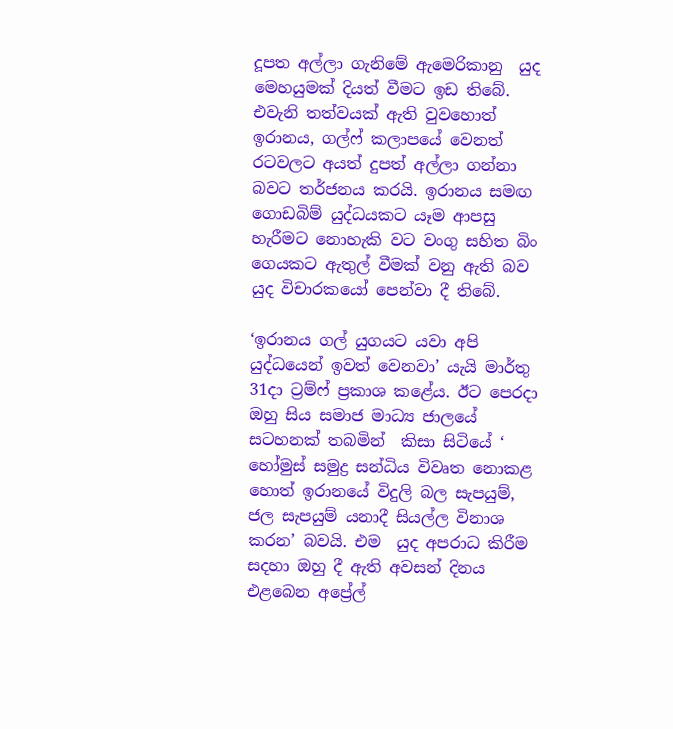දූපත අල්ලා ගැනිමේ ඇමෙරිකානු  යුද මෙහයුමක් දියත් වීමට ඉඩ තිබේ. එවැනි තත්වයක් ඇති වුවහොත් ඉරානය, ගල්ෆ් කලාපයේ වෙනත් රටවලට අයත් දුපත් අල්ලා ගන්නා බවට තර්ජනය කරයි. ඉරානය සමඟ ගොඩබිම් යුද්ධයකට යෑම ආපසු හැරීමට නොහැකි වට වංගු සහිත බිං ගෙයකට ඇතුල් වීමක් වනු ඇති බව යුද විචාරකයෝ පෙන්වා දී තිබේ.

‘ඉරානය ගල් යුගයට යවා අපි යුද්ධයෙන් ඉවත් වෙනවා’ යැයි මාර්තු  31දා ට්‍රම්ෆ් ප්‍රකාශ කළේය. ඊට පෙරදා ඔහු සිය සමාජ මාධ්‍ය ජාලයේ සටහනක් තබමින්  කිසා සිටියේ ‘ හෝමුස් සමුද්‍ර සන්ධිය විවෘත නොකළ හොත් ඉරානයේ විදුලි බල සැපයුම්, ජල සැපයුම් යනාදී සියල්ල විනාශ කරන’ බවයි. එම  යුද අපරාධ කිරීම සදහා ඔහු දී ඇති අවසන් දිනය එළබෙන අප්‍රේල්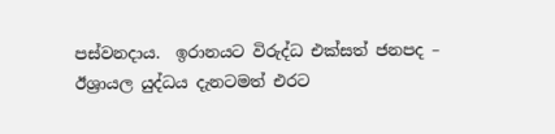පස්වනදාය.  ඉරානයට විරුද්ධ එක්සත් ජනපද – ඊශ්‍රායල යුද්ධය දැනටමත් එරට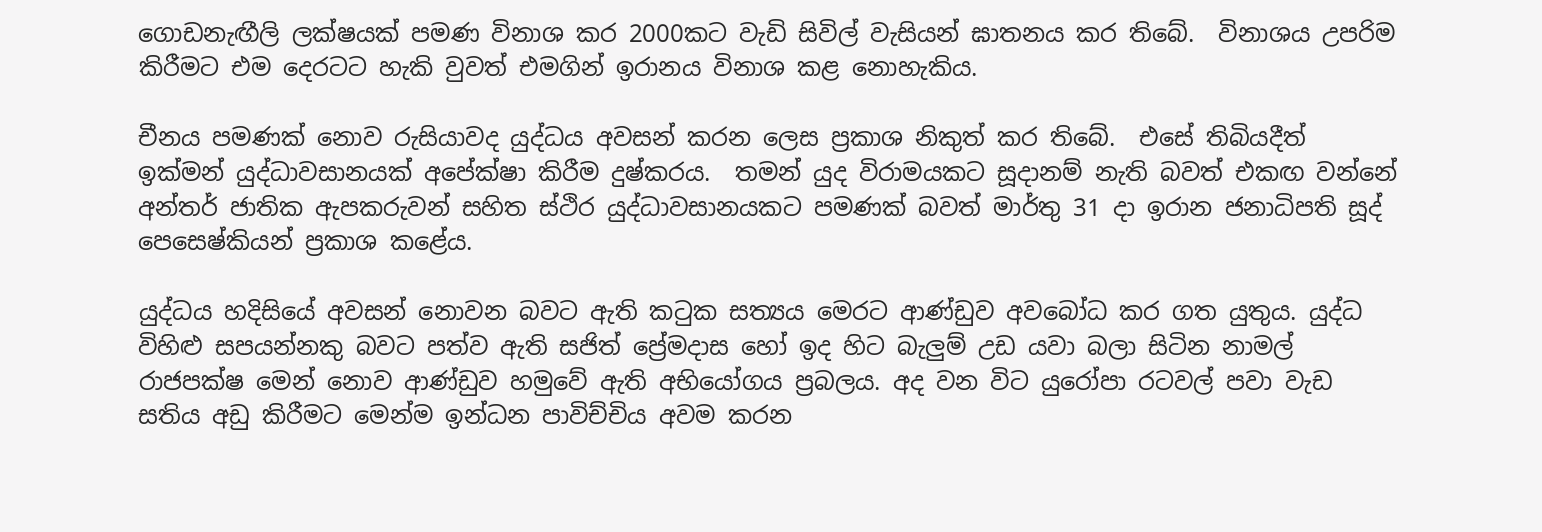ගොඩනැඟීලි ලක්ෂයක් පමණ විනාශ කර 2000කට වැඩි සිවිල් වැසියන් ඝාතනය කර තිබේ.  විනාශය උපරිම කිරීමට එම දෙරටට හැකි වුවත් එමගින් ඉරානය විනාශ කළ නොහැකිය.

චීනය පමණක් නොව රුසියාවද යුද්ධය අවසන් කරන ලෙස ප්‍රකාශ නිකුත් කර තිබේ.  එසේ තිබියදීත් ඉක්මන් යුද්ධාවසානයක් අපේක්ෂා කිරීම දුෂ්කරය.  තමන් යුද විරාමයකට සූදානම් නැති බවත් එකඟ වන්නේ අන්තර් ජාතික ඇපකරුවන් සහිත ස්ථිර යුද්ධාවසානයකට පමණක් බවත් මාර්තු 31 දා ඉරාන ජනාධිපති සූද් පෙසෙෂ්කියන් ප්‍රකාශ කළේය.

යුද්ධය හදිසියේ අවසන් නොවන බවට ඇති කටුක සත්‍යය මෙරට ආණ්ඩුව අවබෝධ කර ගත යුතුය. යුද්ධ විහිළු සපයන්නකු බවට පත්ව ඇති සජිත් ප්‍රේමදාස හෝ ඉද හිට බැලුම් උඩ යවා බලා සිටින නාමල් රාජපක්ෂ මෙන් නොව ආණ්ඩුව හමුවේ ඇති අභියෝගය ප්‍රබලය. අද වන විට යුරෝපා රටවල් පවා වැඩ සතිය අඩු කිරීමට මෙන්ම ඉන්ධන පාවිච්චිය අවම කරන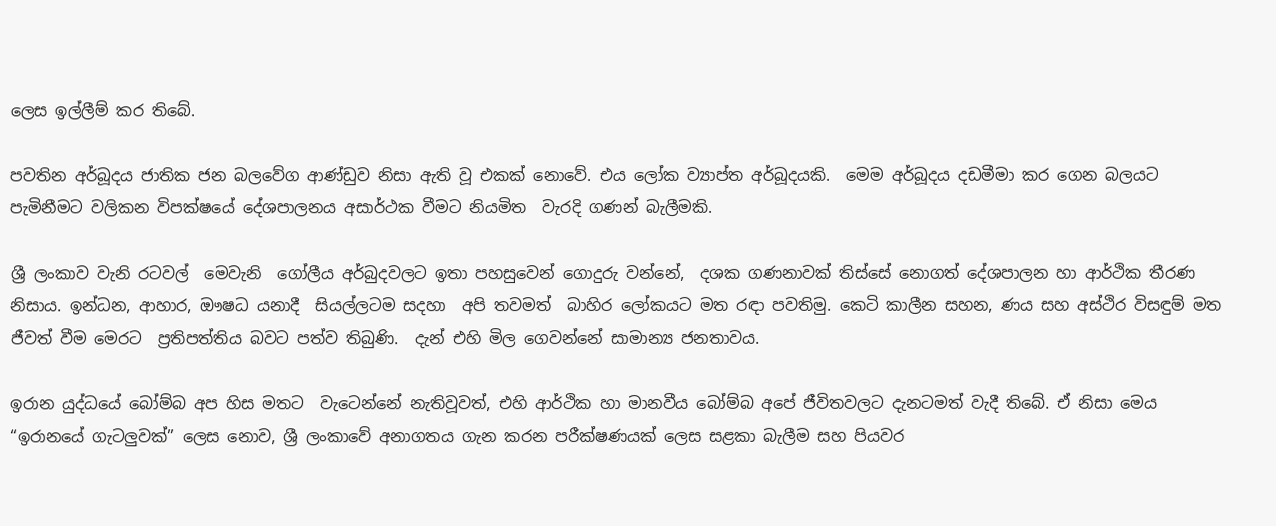ලෙස ඉල්ලීම් කර තිබේ.

පවතින අර්බූදය ජාතික ජන බලවේග ආණ්ඩුව නිසා ඇති වූ එකක් නොවේ. එය ලෝක ව්‍යාප්ත අර්බූදයකි.  මෙම අර්බූදය දඩමීමා කර ගෙන බලයට පැමිනීමට වලිකන විපක්ෂයේ දේශපාලනය අසාර්ථක වීමට නියමිත  වැරදි ගණන් බැලීමකි.

ශ්‍රී ලංකාව වැනි රටවල්  මෙවැනි  ගෝලීය අර්බුදවලට ඉතා පහසුවෙන් ගොදුරු වන්නේ,  දශක ගණනාවක් තිස්සේ නොගත් දේශපාලන හා ආර්ථික තීරණ  නිසාය. ඉන්ධන, ආහාර, ඖෂධ යනාදී  සියල්ලටම සදහා  අපි තවමත්  බාහිර ලෝකයට මත රඳා පවතිමු. කෙටි කාලීන සහන, ණය සහ අස්ථිර විසඳුම් මත ජීවත් වීම මෙරට  ප්‍රතිපත්තිය බවට පත්ව තිබුණි.  දැන් එහි මිල ගෙවන්නේ සාමාන්‍ය ජනතාවය.

ඉරාන යුද්ධයේ බෝම්බ අප හිස මතට  වැටෙන්නේ නැතිවූවත්, එහි ආර්ථික හා මානවීය බෝම්බ අපේ ජීවිතවලට දැනටමත් වැදී තිබේ. ඒ නිසා මෙය “ඉරානයේ ගැටලුවක්” ලෙස නොව, ශ්‍රී ලංකාවේ අනාගතය ගැන කරන පරීක්ෂණයක් ලෙස සළකා බැලීම සහ පියවර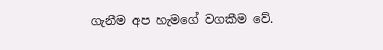ගැනීම අප හැමගේ වගකීම වේ.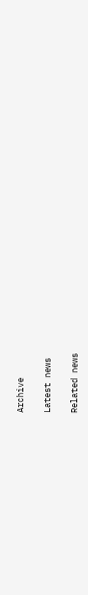Archive

Latest news

Related news